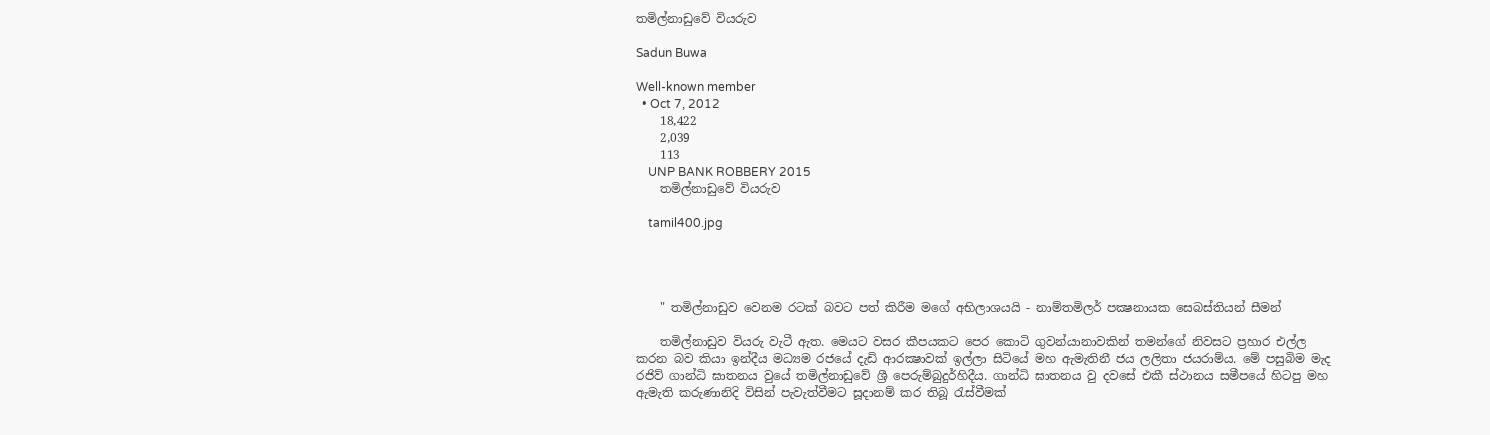තමිල්නාඩුවේ වියරුව

Sadun Buwa

Well-known member
  • Oct 7, 2012
    18,422
    2,039
    113
    UNP BANK ROBBERY 2015
    තමිල්නාඩුවේ වියරුව

    tamil400.jpg




    " තමිල්නාඩුව වෙනම රටක්‌ බවට පත් කිරීම මගේ අභිලාශයයි - නාම්තමිලර් පක්‍ෂනායක සෙබස්‌තියන් සීමන්

    තමිල්නාඩුව වියරු වැටී ඇත. මෙයට වසර කීපයකට පෙර කොටි ගුවන්යානාවකින් තමන්ගේ නිවසට ප්‍රහාර එල්ල කරන බව කියා ඉන්දීය මධ්‍යම රජයේ දැඩි ආරක්‍ෂාවක්‌ ඉල්ලා සිටියේ මහ ඇමැතිනී ජය ලලිතා ජයරාම්ය. මේ පසුබිම මැද රජිව් ගාන්ධි ඝාතනය වුයේ තමිල්නාඩුවේ ශ්‍රී පෙරුම්බුදුර්හිදීය. ගාන්ධි ඝාතනය වු දවසේ එකී ස්‌ථානය සමීපයේ හිටපු මහ ඇමැති කරුණානිදි විසින් පැවැත්වීමට සූදානම් කර තිබූ රැස්‌වීමක්‌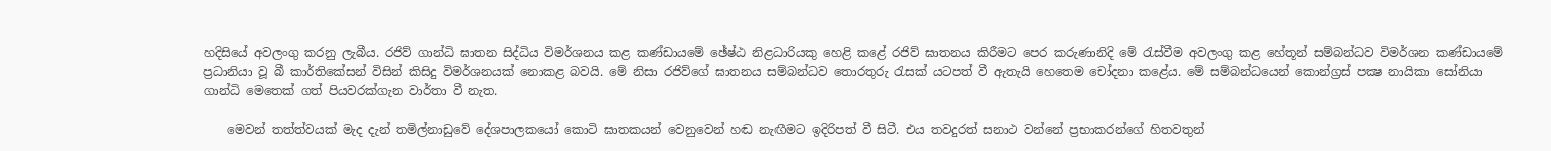හදිසියේ අවලංගු කරනු ලැබීය. රජිව් ගාන්ධි ඝාතන සිද්ධිය විමර්ශනය කළ කණ්‌ඩායමේ ඡේෂ්ඨ නිළධාරියකු හෙළි කළේ රජිව් ඝාතනය කිරීමට පෙර කරුණානිදි මේ රැස්‌වීම අවලංගු කළ හේතූන් සම්බන්ධව විමර්ශන කණ්‌ඩායමේ ප්‍රධානියා වූ බී කාර්තිකේසන් විසින් කිසිදු විමර්ශනයක්‌ නොකළ බවයි. මේ නිසා රජිව්ගේ ඝාතනය සම්බන්ධව තොරතුරු රැසක්‌ යටපත් වී ඇතැයි හෙතෙම චෝදනා කළේය. මේ සම්බන්ධයෙන් කොන්ග්‍රස්‌ පක්‍ෂ නායිකා සෝනියා ගාන්ධි මෙතෙක්‌ ගත් පියවරක්‌ගැන වාර්තා වී නැත.

    මෙවන් තත්ත්වයක්‌ මැද දැන් තමිල්නාඩුවේ දේශපාලකයෝ කොටි ඝාතකයන් වෙනුවෙන් හඬ නැඟීමට ඉදිරිපත් වී සිටී. එය තවදුරත් සනාථ වන්නේ ප්‍රභාකරන්ගේ හිතවතුන්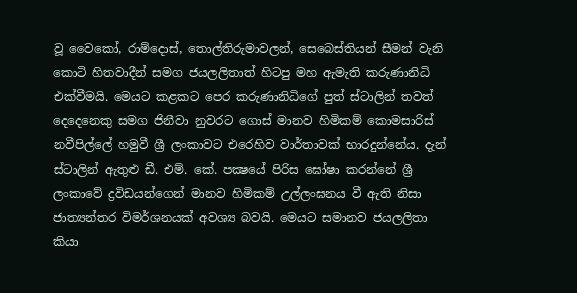වූ වෛකෝ, රාම්දොස්‌, තොල්තිරුමාවලන්, සෙබෙස්‌තියන් සීමන් වැනි කොටි හිතවාදීන් සමග ජයලලිතාත් හිටපු මහ ඇමැති කරුණානිධි එක්‌වීමයි. මෙයට කළකට පෙර කරුණානිධිගේ පුත් ස්‌ටාලින් තවත් දෙදෙනෙකු සමග ජිනීවා නුවරට ගොස්‌ මානව හිමිකම් කොමසාරිස්‌ නවීපිල්ලේ හමුවී ශ්‍රී ලංකාවට එරෙහිව වාර්තාවක්‌ භාරදුන්නේය. දැන් ස්‌ටාලින් ඇතුළු ඩී. එම්. කේ. පක්‍ෂයේ පිරිස ඝෝෂා කරන්නේ ශ්‍රී ලංකාවේ ද්‍රවිඩයන්ගෙන් මානව හිමිකම් උල්ලංඝනය වී ඇති නිසා ජාත්‍යන්තර විමර්ශනයක්‌ අවශ්‍ය බවයි. මෙයට සමානව ජයලලිතා කියා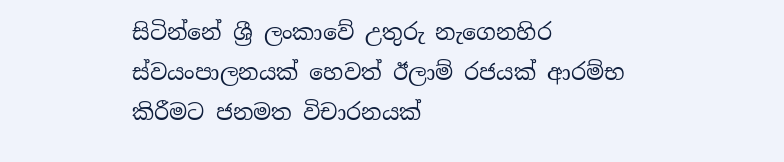සිටින්නේ ශ්‍රී ලංකාවේ උතුරු නැගෙනහිර ස්‌වයංපාලනයක්‌ හෙවත් ඊලාම් රජයක්‌ ආරම්භ කිරීමට ජනමත විචාරනයක්‌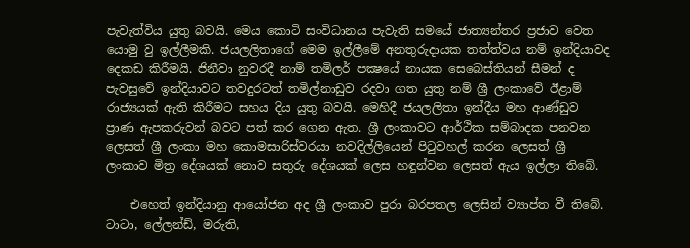පැවැත්විය යුතු බවයි. මෙය කොටි සංවිධානය පැවැති සමයේ ජාත්‍යන්තර ප්‍රජාව වෙත යොමු වු ඉල්ලීමකි. ජයලලිතාගේ මෙම ඉල්ලීමේ අනතුරුදායක තත්ත්වය නම් ඉන්දියාවද දෙකඩ කිරීමයි. ජිනීවා නුවරදී නාම් තමිලර් පක්‍ෂයේ නායක සෙබෙස්‌තියන් සීමන් ද පැවසුවේ ඉන්දියාවට තවදුරටත් තමිල්නාඩුව රදවා ගත යුතු නම් ශ්‍රී ලංකාවේ ඊළාම් රාජ්‍යයක්‌ ඇති කිරීමට සහය දිය යුතු බවයි. මෙහිදී ජයලලිතා ඉන්දීය මහ ආණ්‌ඩුව ප්‍රාණ ඇපකරුවන් බවට පත් කර ගෙන ඇත. ශ්‍රී ලංකාවට ආර්ථික සම්බාදක පනවන ලෙසත් ශ්‍රී ලංකා මහ කොමසාරිස්‌වරයා නවදිල්ලියෙන් පිටුවහල් කරන ලෙසත් ශ්‍රී ලංකාව මිත්‍ර දේශයක්‌ නොව සතුරු දේශයක්‌ ලෙස හඳුන්වන ලෙසත් ඇය ඉල්ලා තිබේ.

    එහෙත් ඉන්දියානු ආයෝජන අද ශ්‍රී ලංකාව පුරා බරපතල ලෙසින් ව්‍යාප්ත වී තිබේ. ටාටා, ලේලන්ඩ්, මරුති,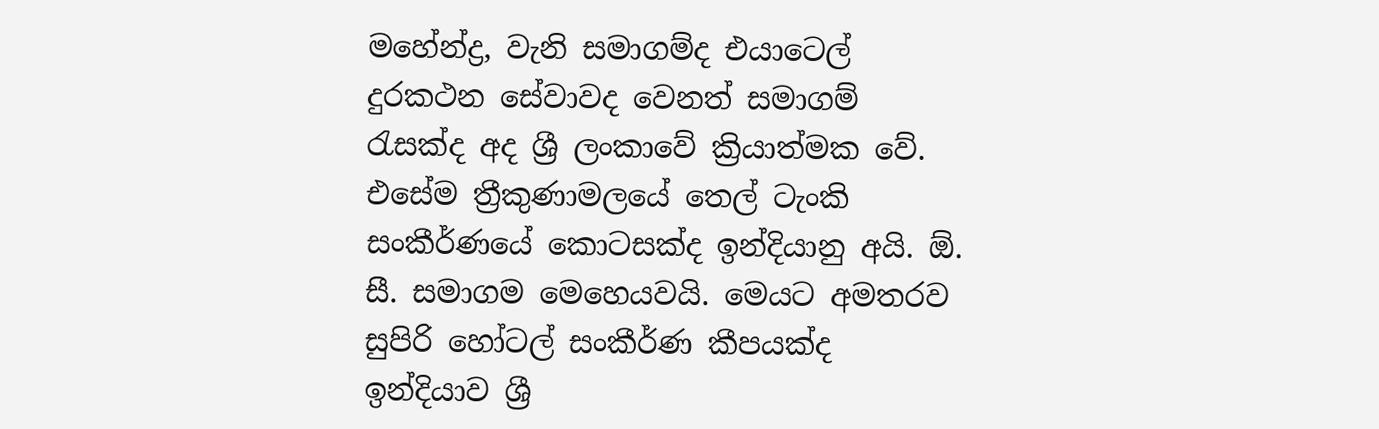මහේන්ද්‍ර, වැනි සමාගම්ද එයාටෙල් දුරකථන සේවාවද වෙනත් සමාගම් රැසක්‌ද අද ශ්‍රී ලංකාවේ ක්‍රියාත්මක වේ. එසේම ත්‍රීකුණාමලයේ තෙල් ටැංකි සංකීර්ණයේ කොටසක්‌ද ඉන්දියානු අයි. ඕ. සී. සමාගම මෙහෙයවයි. මෙයට අමතරව සුපිරි හෝටල් සංකීර්ණ කීපයක්‌ද ඉන්දියාව ශ්‍රී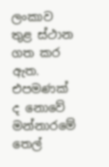ලංකාව තුළ ස්‌ථාන ගත කර ඇත. එපමණක්‌ ද නොවේ මන්නාරමේ තෙල්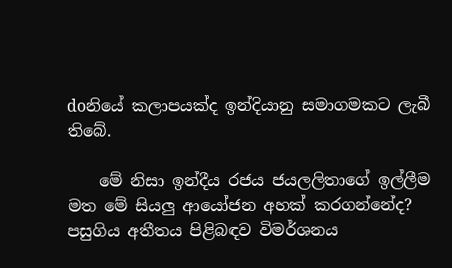doනියේ කලාපයක්‌ද ඉන්දියානු සමාගමකට ලැබී තිබේ.

    මේ නිසා ඉන්දීය රජය ජයලලිතාගේ ඉල්ලීම මත මේ සියලු ආයෝජන අහක්‌ කරගන්නේද? පසුගිය අතීතය පිළිබඳව විමර්ශනය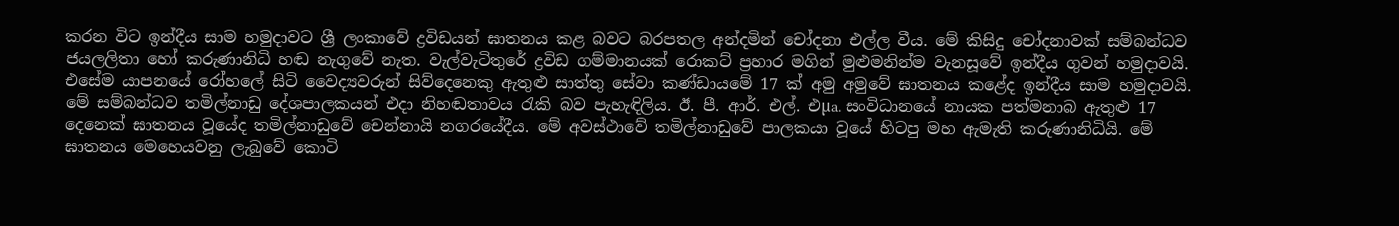කරන විට ඉන්දීය සාම හමුදාවට ශ්‍රී ලංකාවේ ද්‍රවිඩයන් ඝාතනය කළ බවට බරපතල අන්දමින් චෝදනා එල්ල වීය. මේ කිසිදු චෝදනාවක්‌ සම්බන්ධව ජයලලිතා හෝ කරුණානිධි හඬ නැගුවේ නැත. වැල්වැටිතුරේ ද්‍රවිඩ ගම්මානයක්‌ රොකට්‌ ප්‍රහාර මගින් මුළුමනින්ම වැනසූවේ ඉන්දීය ගුවන් හමුදාවයි. එසේම යාපනයේ රෝහලේ සිටි වෛද්‍යවරුන් සිව්දෙනෙකු ඇතුළු සාත්තු සේවා කණ්‌ඩායමේ 17 ක්‌ අමු අමුවේ ඝාතනය කළේද ඉන්දීය සාම හමුදාවයි. මේ සම්බන්ධව තමිල්නාඩු දේශපාලකයන් එදා නිහඬතාවය රැකි බව පැහැඳිලිය. ඊ. පී. ආර්. එල්. එµa. සංවිධානයේ නායක පත්මනාබ ඇතුළු 17 දෙනෙක්‌ ඝාතනය වූයේද තමිල්නාඩුවේ චෙන්නායි නගරයේදීය. මේ අවස්‌ථාවේ තමිල්නාඩුවේ පාලකයා වූයේ හිටපු මහ ඇමැති කරුණානිධියි. මේ ඝාතනය මෙහෙයවනු ලැබුවේ කොටි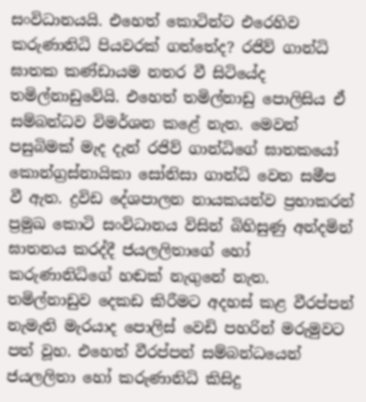සංවිධානයයි. එහෙත් කොටින්ට එරෙහිව කරුණානිධි පියවරක්‌ ගත්තේද? රජිව් ගාන්ධි ඝාතක කණ්‌ඩායම නතර වී සිටියේද තමිල්නාඩුවේයි. එහෙත් තමිල්නාඩු පොලිසිය ඒ සම්බන්ධව විමර්ශන කළේ නැත. මෙවන් පසුබිමක්‌ මැද දැන් රජිව් ගාන්ධිගේ ඝාතකයෝ කොන්ග්‍රස්‌නායිකා සෝනිසා ගාන්ධි වෙත සමීප වී ඇත. ද්‍රවිඩ දේශපාලන නායකයන්ව ප්‍රභාකරන් ප්‍රමුඛ කොටි සංවිධානය විසින් බිහිසුණු අන්දමින් ඝාතනය කරද්දී ජයලලිතාගේ හෝ කරුණානිධිගේ හඬක්‌ නැගුනේ නැත. තමිල්නාඩුව දෙකඩ කිරීමට අදහස්‌ කළ වීරප්පන් නැමැති මැරයාද පොලිස්‌ වෙඩි පහරින් මරුමුවට පත් වූහ. එහෙත් වීරප්පන් සම්බන්ධයෙන් ජයලලිතා හෝ කරුණානිධි කිසිදු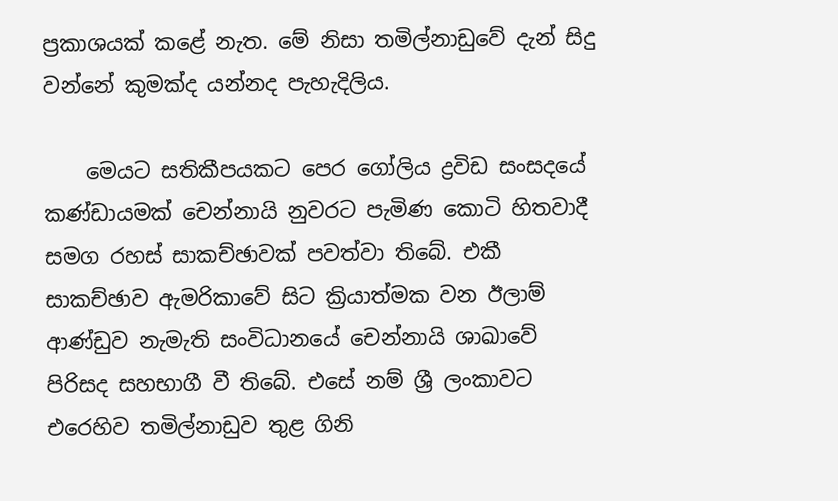ප්‍රකාශයක්‌ කළේ නැත. මේ නිසා තමිල්නාඩුවේ දැන් සිදු වන්නේ කුමක්‌ද යන්නද පැහැදිලිය.

    මෙයට සතිකීපයකට පෙර ගෝලිය ද්‍රවිඩ සංසදයේ කණ්‌ඩායමක්‌ චෙන්නායි නුවරට පැමිණ කොටි හිතවාදී සමග රහස්‌ සාකච්ඡාවක්‌ පවත්වා තිබේ. එකී සාකච්ඡාව ඇමරිකාවේ සිට ක්‍රියාත්මක වන ඊලාම් ආණ්‌ඩුව නැමැති සංවිධානයේ චෙන්නායි ශාඛාවේ පිරිසද සහභාගී වී තිබේ. එසේ නම් ශ්‍රී ලංකාවට එරෙහිව තමිල්නාඩුව තුළ ගිනි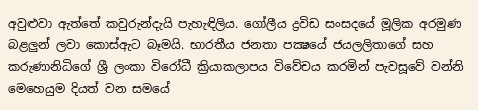අවුළුවා ඇත්තේ කවුරුන්දැයි පැහැඳිලිය. ගෝලීය ද්‍රවිඩ සංසදයේ මූලික අරමුණ බළලුන් ලවා කොස්‌ඇට බෑමයි. භාරතීය ජනතා පක්‍ෂයේ ජයලලිතාගේ සහ කරුණානිධිගේ ශ්‍රී ලංකා විරෝධී ක්‍රියාකලාපය විවේචය කරමින් පැවසූවේ වන්නි මෙහෙයුම දියත් වන සමයේ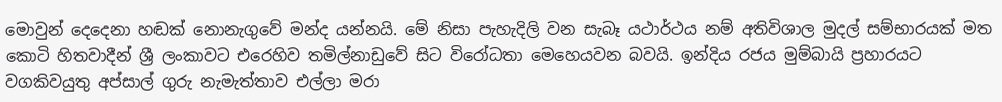මොවුන් දෙදෙනා හඬක්‌ නොනැගුවේ මන්ද යන්නයි. මේ නිසා පැහැදිලි වන සැබෑ යථාර්ථය නම් අතිවිශාල මුදල් සම්භාරයක්‌ මත කොටි හිතවාදීන් ශ්‍රී ලංකාවට එරෙහිව තමිල්නාඩුවේ සිට විරෝධතා මෙහෙයවන බවයි. ඉන්දිය රජය මුම්බායි ප්‍රහාරයට වගකිවයුතු අප්සාල් ගුරු නැමැත්තාව එල්ලා මරා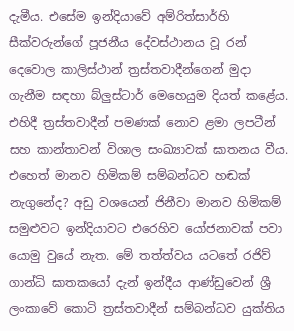දැමීය. එසේම ඉන්දියාවේ අම්රිත්සාර්හි සීක්‌වරුන්ගේ පූජනීය දේවස්‌ථානය වූ රන් දෙවොල කාලිස්‌ථාන් ත්‍රස්‌තවාදීන්ගෙන් මුදා ගැනීම සඳහා බ්ලුස්‌ටාර් මෙහෙයුම දියත් කළේය. එහිදී ත්‍රස්‌තවාදීන් පමණක්‌ නොව ළමා ලපටීන් සහ කාන්තාවන් විශාල සංඛ්‍යාවක්‌ ඝාතනය වීය. එහෙත් මානව හිමිකම් සම්බන්ධව හඬක්‌ නැගුනේද? අඩු වශයෙන් ජිනීවා මානව හිමිකම් සමුළුවට ඉන්දියාවට එරෙහිව යෝජනාවක්‌ පවා යොමු වුයේ නැත. මේ තත්ත්වය යටතේ රජිව් ගාන්ධි ඝාතකයෝ දැන් ඉන්දීය ආණ්‌ඩුවෙන් ශ්‍රී ලංකාවේ කොටි ත්‍රස්‌තවාදීන් සම්බන්ධව යුක්‌තිය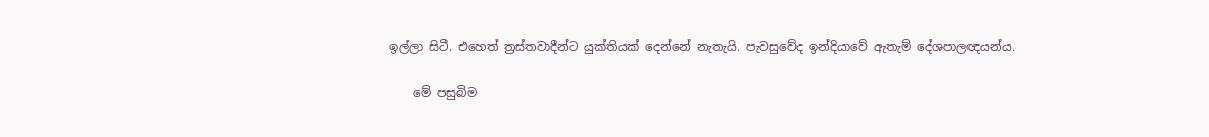ඉල්ලා සිටී. එහෙත් ත්‍රස්‌තවාදීන්ට යුක්‌තියක්‌ දෙන්නේ නැතැයි. පැවසුවේද ඉන්දියාවේ ඇතැම් දේශපාලඥයන්ය.

    මේ පසුබිම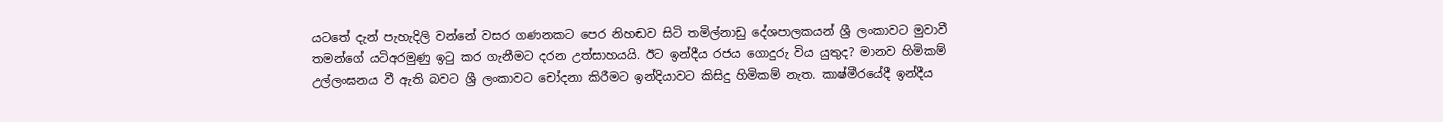යටතේ දැන් පැහැදිලි වන්නේ වසර ගණනකට පෙර නිහඬව සිටි තමිල්නාඩු දේශපාලකයන් ශ්‍රී ලංකාවට මුවාවී තමන්ගේ යටිඅරමුණු ඉටු කර ගැනීමට දරන උත්සාහයයි. ඊට ඉන්දීය රජය ගොදුරු විය යුතුද? මානව හිමිකම් උල්ලංඝනය වී ඇති බවට ශ්‍රී ලංකාවට චෝදනා කිරීමට ඉන්දියාවට කිසිදු හිමිකම් නැත. කාෂ්මීරයේදී ඉන්දීය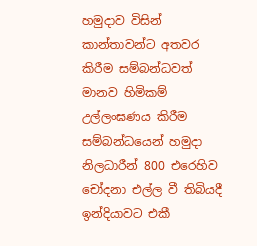හමුදාව විසින් කාන්තාවන්ට අතවර කිරීම සම්බන්ධවත් මානව හිමිකම් උල්ලංඝණය කිරීම සම්බන්ධයෙන් හමුදා නිලධාරීන් 800 එරෙහිව චෝදනා එල්ල වී තිබියදී ඉන්දියාවට එකී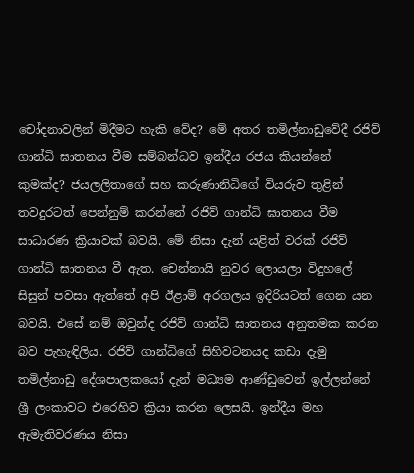චෝදනාවලින් මිදීමට හැකි වේද? මේ අතර තමිල්නාඩුවේදී රජිව් ගාන්ධි ඝාතනය වීම සම්බන්ධව ඉන්දීය රජය කියන්නේ කුමක්‌ද? ජයලලිතාගේ සහ කරුණානිධිගේ වියරුව තුළින් තවදුරටත් පෙන්නුම් කරන්නේ රජිව් ගාන්ධි ඝාතනය වීම සාධාරණ ක්‍රියාවක්‌ බවයි. මේ නිසා දැන් යළිත් වරක්‌ රජිව් ගාන්ධි ඝාතනය වී ඇත. චෙන්නායි නුවර ලොයලා විදුහලේ සිසුන් පවසා ඇත්තේ අපි ඊළාම් අරගලය ඉදිරියටත් ගෙන යන බවයි. එසේ නම් ඔවුන්ද රජිව් ගාන්ධි ඝාතනය අනුතමක කරන බව පැහැඳිලිය. රජිව් ගාන්ධිගේ සිහිවටනයද කඩා දැමු තමිල්නාඩු දේශපාලකයෝ දැන් මධ්‍යම ආණ්‌ඩුවෙන් ඉල්ලන්නේ ශ්‍රී ලංකාවට එරෙහිව ක්‍රියා කරන ලෙසයි. ඉන්දීය මහ ඇමැතිවරණය නිසා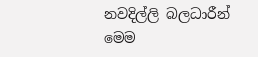නවදිල්ලි බලධාරීන් මෙම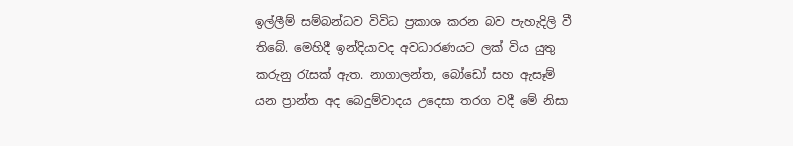ඉල්ලීම් සම්බන්ධව විවිධ ප්‍රකාශ කරන බව පැහැදිලි වී තිබේ. මෙහිදී ඉන්දියාවද අවධාරණයට ලක්‌ විය යුතු කරුනු රැසක්‌ ඇත. නාගාලන්ත, බෝඩෝ සහ ඇසෑම් යන ප්‍රාන්ත අද බෙදුම්වාදය උදෙසා තරග වදී මේ නිසා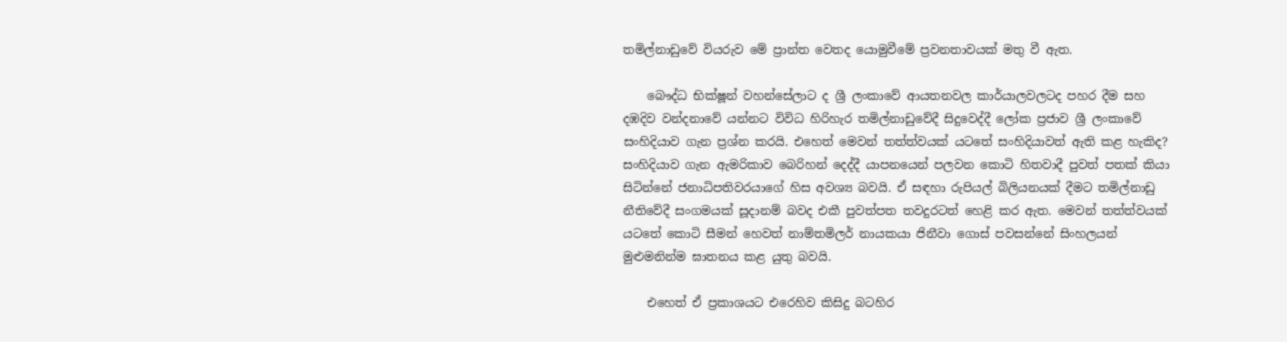තමිල්නාඩුවේ වියරුව මේ ප්‍රාන්ත වෙතද යොමුවීමේ ප්‍රවනතාවයක්‌ මතු වී ඇත.

    බෞද්ධ භික්‌ෂූන් වහන්සේලාට ද ශ්‍රී ලංකාවේ ආයතනවල කාර්යාලවලටද පහර දීම සහ දඹදිව වන්දනාවේ යන්නට විවිධ හිරිහැර තමිල්නාඩුවේදී සිදුවෙද්දී ලෝක ප්‍රජාව ශ්‍රී ලංකාවේ සංහිදියාව ගැන ප්‍රශ්න කරයි. එහෙත් මෙවන් තත්ත්වයක්‌ යටතේ සංහිදියාවත් ඇති කළ හැකිද? සංහිදියාව ගැන ඇමරිකාව බෙරිහන් දෙද්දී යාපනයෙන් පලවන කොටි හිතවාදී පුවත් පතක්‌ කියා සිටින්නේ ජනාධිපතිවරයාගේ හිස අවශ්‍ය බවයි. ඒ සඳහා රුපියල් බිලියනයක්‌ දීමට තමිල්නාඩු නීතිවේදී සංගමයක්‌ සූදානම් බවද එකී පුවත්පත තවදුරටත් හෙළි කර ඇත. මෙවන් තත්ත්වයක්‌ යටතේ කොටි සීමන් හෙවත් නාම්තමිලර් නායකයා ජිනීවා ගොස්‌ පවසන්නේ සිංහලයන් මුළුමනින්ම ඝාතනය කළ යුතු බවයි.

    එහෙත් ඒ ප්‍රකාශයට එරෙහිව කිසිදු බටහිර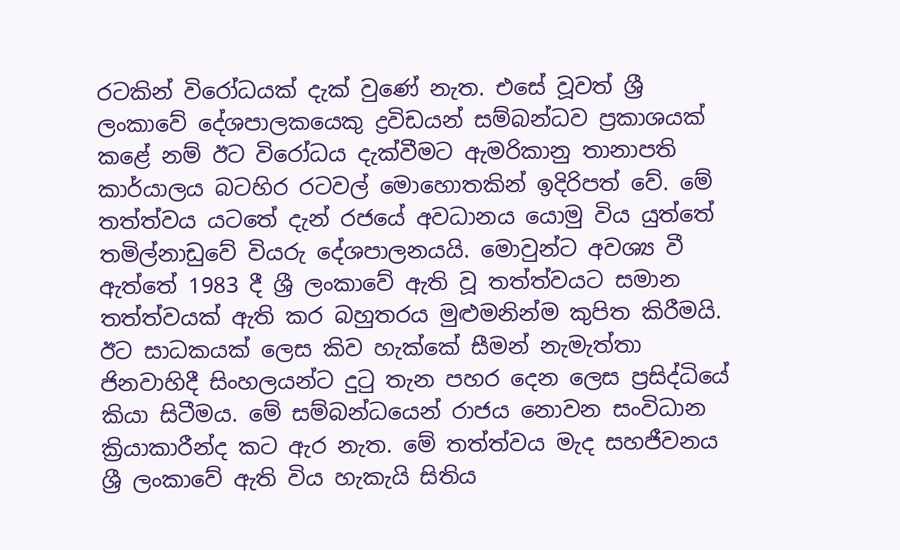රටකින් විරෝධයක්‌ දැක්‌ වුණේ නැත. එසේ වූවත් ශ්‍රී ලංකාවේ දේශපාලකයෙකු ද්‍රවිඩයන් සම්බන්ධව ප්‍රකාශයක්‌ කළේ නම් ඊට විරෝධය දැක්‌වීමට ඇමරිකානු තානාපති කාර්යාලය බටහිර රටවල් මොහොතකින් ඉදිරිපත් වේ. මේ තත්ත්වය යටතේ දැන් රජයේ අවධානය යොමු විය යුත්තේ තමිල්නාඩුවේ වියරු දේශපාලනයයි. මොවුන්ට අවශ්‍ය වී ඇත්තේ 1983 දී ශ්‍රී ලංකාවේ ඇති වූ තත්ත්වයට සමාන තත්ත්වයක්‌ ඇති කර බහුතරය මුළුමනින්ම කුපිත කිරීමයි. ඊට සාධකයක්‌ ලෙස කිව හැක්‌කේ සීමන් නැමැත්තා ජිනවාහිදී සිංහලයන්ට දුටු තැන පහර දෙන ලෙස ප්‍රසිද්ධියේ කියා සිටීමය. මේ සම්බන්ධයෙන් රාජය නොවන සංවිධාන ක්‍රියාකාරීන්ද කට ඇර නැත. මේ තත්ත්වය මැද සහජීවනය ශ්‍රී ලංකාවේ ඇති විය හැකැයි සිතිය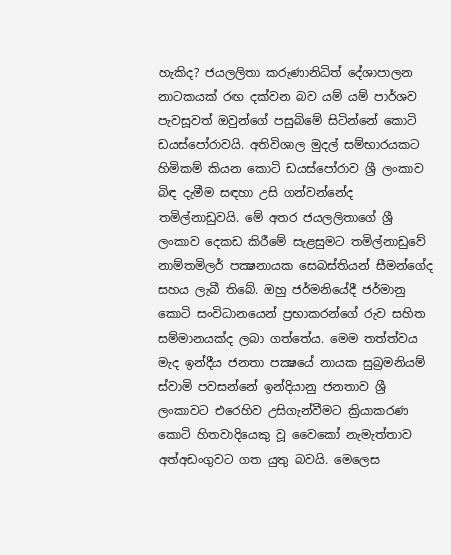හැකිද? ජයලලිතා කරුණානිධිත් දේශාපාලන නාටකයක්‌ රඟ දක්‌වන බව යම් යම් පාර්ශව පැවසූවත් ඔවුන්ගේ පසුබිමේ සිටින්නේ කොටි ඩයස්‌පෝරාවයි. අතිවිශාල මුදල් සම්භාරයකට හිමිකම් කියන කොටි ඩයස්‌පෝරාව ශ්‍රී ලංකාව බිඳ දැමීම සඳහා උසි ගන්වන්නේද තමිල්නාඩුවයි. මේ අතර ජයලලිතාගේ ශ්‍රී ලංකාව දෙකඩ කිරීමේ සැළසුමට තමිල්නාඩුවේ නාම්තමිලර් පක්‍ෂනායක සෙබස්‌තියන් සීමන්ගේද සහය ලැබී තිබේ. ඔහු ජර්මනියේදී ජර්මානු කොටි සංවිධානයෙන් ප්‍රභාකරන්ගේ රුව සහිත සම්මානයක්‌ද ලබා ගත්තේය. මෙම තත්ත්වය මැද ඉන්දීය ජනතා පක්‍ෂයේ නායක සුබ්‍රමනියම් ස්‌වාමි පවසන්නේ ඉන්දියානු ජනතාව ශ්‍රී ලංකාවට එරෙහිව උසිගැන්වීමට ක්‍රියාකරණ කොටි හිතවාදියෙකු වූ වෛකෝ නැමැත්තාව අත්අඩංගුවට ගත යුතු බවයි. මෙලෙස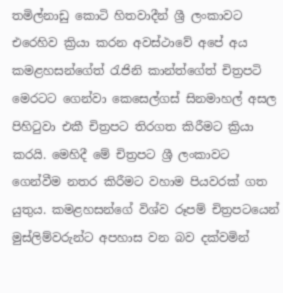තමිල්නාඩු කොටි හිතවාදීන් ශ්‍රී ලංකාවට එරෙහිව ක්‍රියා කරන අවස්‌ථාවේ අපේ අය කමළහසන්ගේත් රැජිනි කාන්ත්ගේත් චිත්‍රපටි මෙරටට ගෙන්වා කෙසෙල්ගස්‌ සිනමාහල් අසල පිහිටුවා එකී චිත්‍රපට තිරගත කිරීමට ක්‍රියා කරයි. මෙහිදී මේ චිත්‍රපට ශ්‍රී ලංකාවට ගෙන්වීම නතර කිරීමට වහාම පියවරක්‌ ගත යුතුය. කමළහසන්ගේ විශ්ව රූපම් චිත්‍රපටයෙන් මුස්‌ලිම්වරුන්ට අපහාස වන බව දක්‌වමින්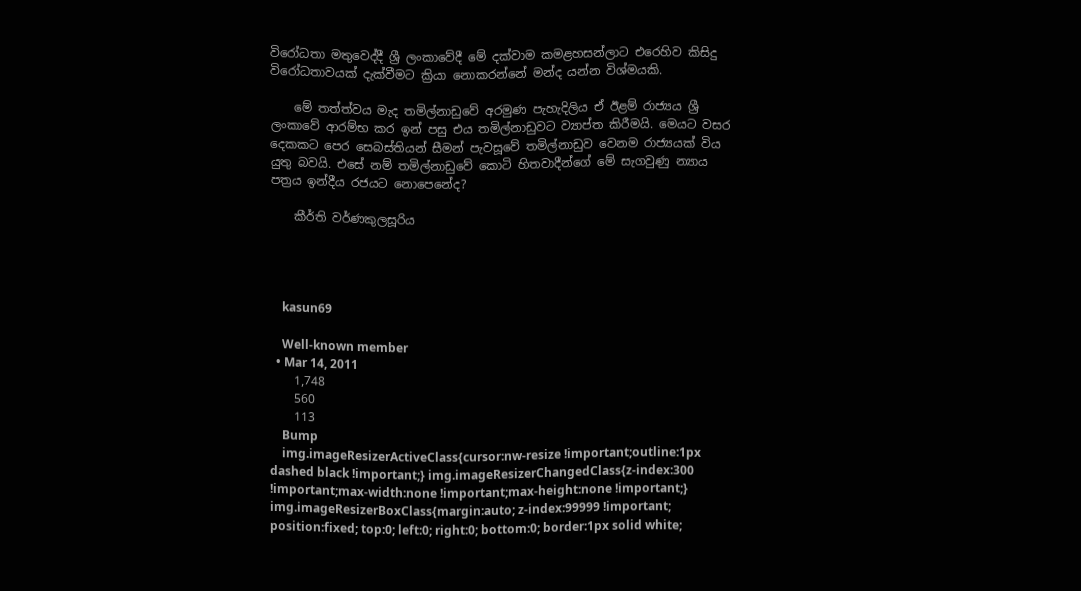විරෝධතා මතුවෙද්දී ශ්‍රී ලංකාවේදී මේ දක්‌වාම කමළහසන්ලාට එරෙහිව කිසිදු විරෝධතාවයක්‌ දැක්‌වීමට ක්‍රියා නොකරන්නේ මන්ද යන්න විශ්මයකි.

    මේ තත්ත්වය මැද තමිල්නාඩුවේ අරමුණ පැහැදිලිය ඒ ඊළම් රාජ්‍යය ශ්‍රී ලංකාවේ ආරම්භ කර ඉන් පසු එය තමිල්නාඩුවට ව්‍යාප්ත කිරීමයි. මෙයට වසර දෙකකට පෙර සෙබස්‌තියන් සීමන් පැවසූවේ තමිල්නාඩුව වෙනම රාජ්‍යයක්‌ විය යුතු බවයි. එසේ නම් තමිල්නාඩුවේ කොටි හිතවාදීන්ගේ මේ සැගවුණු න්‍යාය පත්‍රය ඉන්දීය රජයට නොපෙනේද?

    කීර්ති වර්ණකුලසූරිය




    kasun69

    Well-known member
  • Mar 14, 2011
    1,748
    560
    113
    Bump
    img.imageResizerActiveClass{cursor:nw-resize !important;outline:1px dashed black !important;} img.imageResizerChangedClass{z-index:300 !important;max-width:none !important;max-height:none !important;} img.imageResizerBoxClass{margin:auto; z-index:99999 !important; position:fixed; top:0; left:0; right:0; bottom:0; border:1px solid white;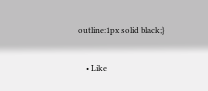outline:1px solid black;}

    • Like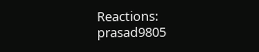Reactions: prasad9805